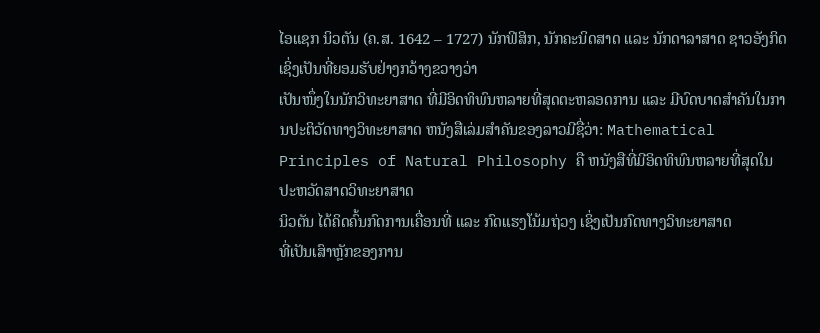ໄອແຊກ ນິວຕັນ (ຄ.ສ. 1642 – 1727) ນັກຟິສິກ, ນັກຄະນິດສາດ ແລະ ນັກດາລາສາດ ຊາວອັງກິດ ເຊິ່ງເປັນທີ່ຍອມຮັບຢ່າງກວ້າງຂວາງວ່າ
ເປັນໜຶ່ງໃນນັກວິທະຍາສາດ ທີ່ມີອິດທິພົນຫລາຍທີ່ສຸດຕະຫລອດການ ແລະ ມີບົດບາດສຳຄັນໃນການປະຕິວັດທາງວິທະຍາສາດ ຫນັງສືເລ່ມສຳຄັນຂອງລາວມີຊື່ວ່າ: Mathematical
Principles of Natural Philosophy ຄື ຫນັງສືທີ່ມີອິດທິພົນຫລາຍທີ່ສຸດໃນປະຫວັດສາດວິທະຍາສາດ
ນິວຕັນ ໄດ້ຄິດຄົ້ນກົດການເຄື່ອນທີ່ ແລະ ກົດແຮງໂນ້ມຖ່ວງ ເຊິ່ງເປັນກົດທາງວິທະຍາສາດ
ທີ່ເປັນເສົາຫຼັກຂອງການ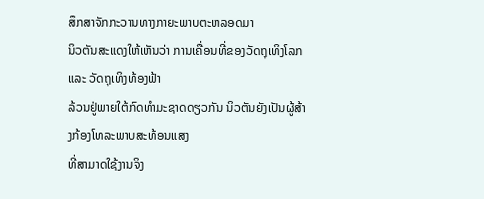ສຶກສາຈັກກະວານທາງກາຍະພາບຕະຫລອດມາ
ນິວຕັນສະແດງໃຫ້ເຫັນວ່າ ການເຄື່ອນທີ່ຂອງວັດຖຸເທິງໂລກ ແລະ ວັດຖຸເທິງທ້ອງຟ້າ
ລ້ວນຢູ່ພາຍໃຕ້ກົດທຳມະຊາດດຽວກັນ ນິວຕັນຍັງເປັນຜູ້ສ້າງກ້ອງໂທລະພາບສະທ້ອນແສງ
ທີ່ສາມາດໃຊ້ງານຈິງ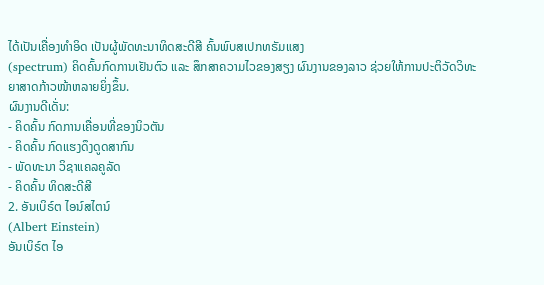ໄດ້ເປັນເຄື່ອງທໍາອິດ ເປັນຜູ້ພັດທະນາທິດສະດີສີ ຄົ້ນພົບສເປກທຣັມແສງ
(spectrum) ຄິດຄົ້ນກົດການເຢັນຕົວ ແລະ ສຶກສາຄວາມໄວຂອງສຽງ ຜົນງານຂອງລາວ ຊ່ວຍໃຫ້ການປະຕິວັດວິທະຍາສາດກ້າວໜ້າຫລາຍຍິ່ງຂຶ້ນ.
ຜົນງານດີເດັ່ນ:
- ຄິດຄົ້ນ ກົດການເຄື່ອນທີ່ຂອງນິວຕັນ
- ຄິດຄົ້ນ ກົດແຮງດຶງດູດສາກົນ
- ພັດທະນາ ວິຊາແຄລຄູລັດ
- ຄິດຄົ້ນ ທິດສະດີສີ
2. ອັນເບິຣ໌ຕ ໄອນ໌ສໄຕນ໌
(Albert Einstein)
ອັນເບິຣ໌ຕ ໄອ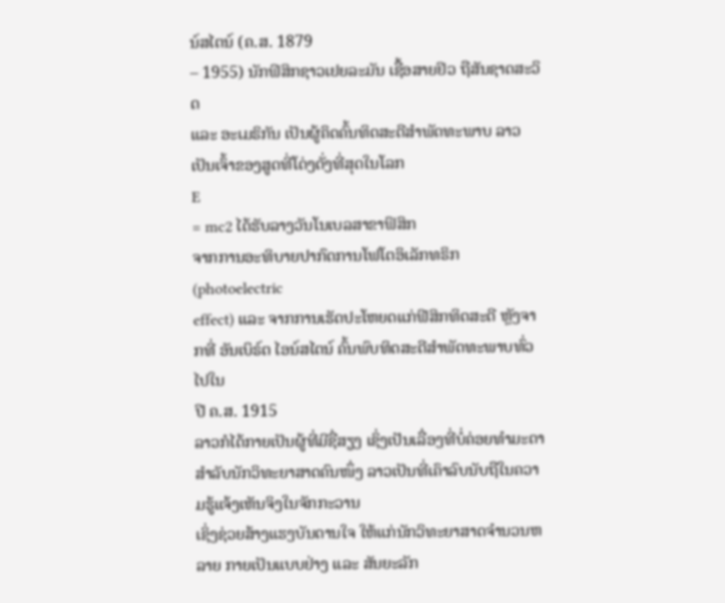ນ໌ສໄຕນ໌ (ຄ.ສ. 1879
– 1955) ນັກຟິສິກຊາວເຢຍລະມັນ ເຊື້ອສາຍຢິວ ຖືສັນຊາດສະວິດ
ແລະ ອະເມຣິກັນ ເປັນຜູ້ຄິດຄົ້ນທິດສະດີສໍາພັດທະພາບ ລາວເປັນເຈົ້າຂອງສູດທີ່ໂດ່ງດັ່ງທີ່ສຸດໃນໂລກ
E
= mc2 ໄດ້ຮັບລາງວັນໂນເບລສາຂາຟິສິກ
ຈາກການອະທິບາຍປາກົດການໂຟໂຕອິເລັກທຣິກ (photoelectric
effect) ແລະ ຈາກການເຮັດປະໂຫຍດແກ່ຟີສິກທິດສະດີ ຫຼັງຈາກທີ່ ອັນເບິຣ໌ຕ ໄອນ໌ສໄຕນ໌ ຄົ້ນພົບທິດສະດີສໍາພັດທະພາບທົ່ວໄປໃນ
ປີ ຄ.ສ. 1915
ລາວກໍໄດ້ກາຍເປັນຜູ້ທີ່ມີຊື່ສຽງ ເຊິ່ງເປັນເລື່ອງທີ່ບໍ່ຄ່ອຍທຳມະດາສຳລັບນັກວິທະຍາສາດຄົນໜຶ່ງ ລາວເປັນທີ່ເຄົາລົບນັບຖືໃນຄວາມຮູ້ແຈ້ງເຫັນຈິງໃນຈັກກະວານ
ເຊິ່ງຊ່ວຍສ້າງແຮງບັນດານໃຈ ໃຫ້ແກ່ນັກວິທະຍາສາດຈຳນວນຫລາຍ ກາຍເປັນແບບຢ່າງ ແລະ ສັນຍະລັກ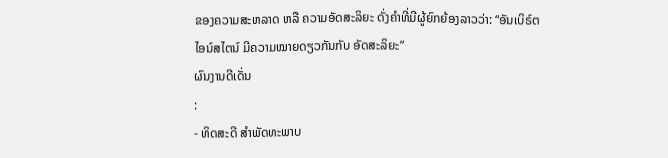ຂອງຄວາມສະຫລາດ ຫລື ຄວາມອັດສະລິຍະ ດັ່ງຄຳທີ່ມີຜູ້ຍົກຍ້ອງລາວວ່າ: “ອັນເບິຣ໌ຕ
ໄອນ໌ສໄຕນ໌ ມີຄວາມໝາຍດຽວກັນກັບ ອັດສະລິຍະ”
ຜົນງານດີເດັ່ນ
:
- ທິດສະດີ ສໍາພັດທະພາບ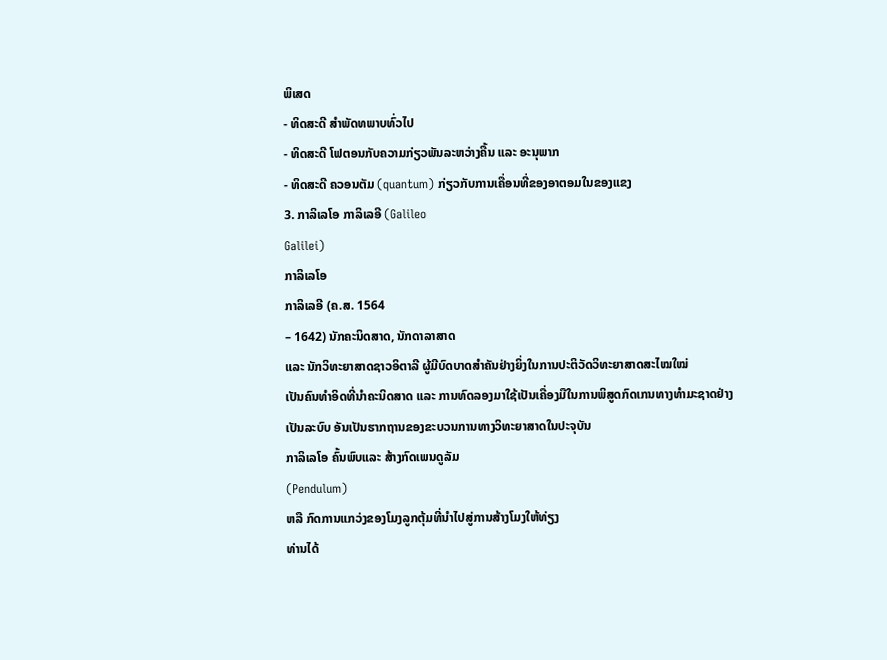ພິເສດ
- ທິດສະດີ ສໍາພັດທພາບທົ່ວໄປ
- ທິດສະດີ ໂຟຕອນກັບຄວາມກ່ຽວພັນລະຫວ່າງຄື້ນ ແລະ ອະນຸພາກ
- ທິດສະດີ ຄວອນຕັມ (quantum) ກ່ຽວກັບການເຄື່ອນທີ່ຂອງອາຕອມໃນຂອງແຂງ
3. ກາລິເລໂອ ກາລິເລອີ (Galileo
Galilei)
ກາລິເລໂອ
ກາລິເລອີ (ຄ.ສ. 1564
– 1642) ນັກຄະນິດສາດ, ນັກດາລາສາດ
ແລະ ນັກວິທະຍາສາດຊາວອິຕາລີ ຜູ້ມີບົດບາດສຳຄັນຢ່າງຍິ່ງໃນການປະຕິວັດວິທະຍາສາດສະໄໝໃໝ່
ເປັນຄົນທໍາອິດທີ່ນຳຄະນິດສາດ ແລະ ການທົດລອງມາໃຊ້ເປັນເຄື່ອງມືໃນການພິສູດກົດເກນທາງທຳມະຊາດຢ່າງເປັນລະບົບ ອັນເປັນຮາກຖານຂອງຂະບວນການທາງວິທະຍາສາດໃນປະຈຸບັນ
ກາລິເລໂອ ຄົ້ນພົບແລະ ສ້າງກົດເພນດູລັມ
(Pendulum)
ຫລື ກົດການແກວ່ງຂອງໂມງລູກຕຸ້ມທີ່ນຳໄປສູ່ການສ້າງໂມງໃຫ້ທ່ຽງ
ທ່ານໄດ້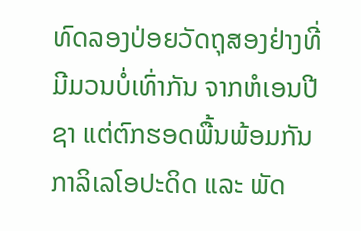ທົດລອງປ່ອຍວັດຖຸສອງຢ່າງທີ່ມີມວນບໍ່ເທົ່າກັນ ຈາກຫໍເອນປີຊາ ແຕ່ຕົກຮອດພື້ນພ້ອມກັນ ກາລິເລໂອປະດິດ ແລະ ພັດ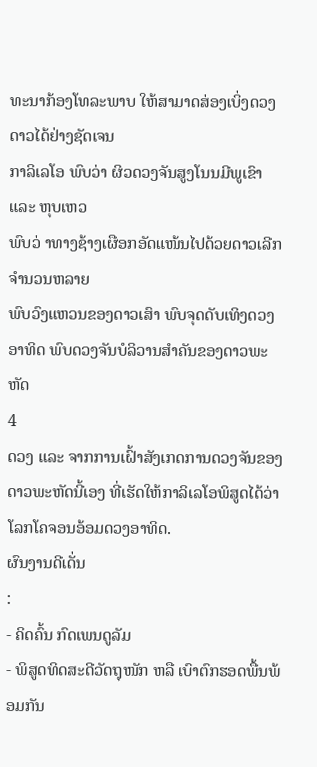ທະນາກ້ອງໂທລະພາບ ໃຫ້ສາມາດສ່ອງເບິ່ງດວງດາວໄດ້ຢ່າງຊັດເຈນ
ກາລິເລໂອ ພົບວ່າ ຜິວດວງຈັນສູງໂນນມີພູເຂົາ ແລະ ຫຸບເຫວ
ພົບວ່ າທາງຊ້າງເຜືອກອັດແໜ້ນໄປດ້ວຍດາວເລີກຈຳນວນຫລາຍ
ພົບວົງແຫວນຂອງດາວເສົາ ພົບຈຸດດັບເທິງດວງອາທິດ ພົບດວງຈັນບໍລິວານສຳຄັນຂອງດາວພະຫັດ
4
ດວງ ແລະ ຈາກການເຝົ້າສັງເກດການດວງຈັນຂອງດາວພະຫັດນີ້ເອງ ທີ່ເຮັດໃຫ້ກາລິເລໂອພິສູດໄດ້ວ່າ ໂລກໂຄຈອນອ້ອມດວງອາທິດ.
ຜົນງານດີເດັ່ນ
:
- ຄິດຄົ້ນ ກົດເພນດູລັມ
- ພິສູດທິດສະດີວັດຖຸໜັກ ຫລື ເບົາຕົກຮອດພື້ນພ້ອມກັນ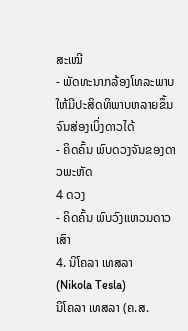ສະເໝີ
- ພັດທະນາກລ້ອງໂທລະພາບໃຫ້ມີປະສິດທິພາບຫລາຍຂຶ້ນຈົນສ່ອງເບິ່ງດາວໄດ້
- ຄິດຄົ້ນ ພົບດວງຈັນຂອງດາວພະຫັດ
4 ດວງ
- ຄິດຄົ້ນ ພົບວົງແຫວນດາວເສົາ
4. ນິໂຄລາ ເທສລາ
(Nikola Tesla)
ນິໂຄລາ ເທສລາ (ຄ.ສ.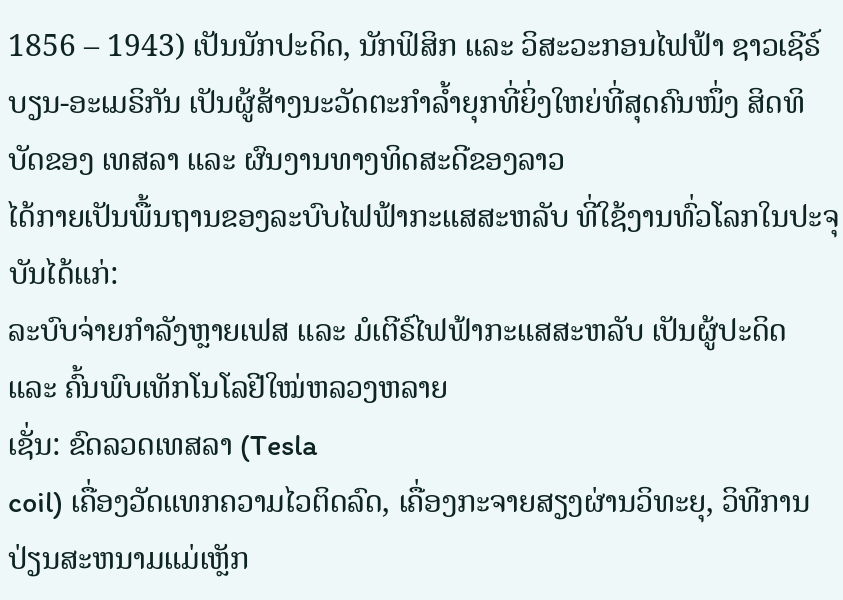1856 – 1943) ເປັນນັກປະດິດ, ນັກຟິສິກ ແລະ ວິສະວະກອນໄຟຟ້າ ຊາວເຊີຣ໌ບຽນ-ອະເມຣິກັນ ເປັນຜູ້ສ້າງນະວັດຕະກຳລ້ຳຍຸກທີ່ຍິ່ງໃຫຍ່ທີ່ສຸດຄົນໜຶ່ງ ສິດທິບັດຂອງ ເທສລາ ແລະ ຜົນງານທາງທິດສະດີຂອງລາວ
ໄດ້ກາຍເປັນພື້ນຖານຂອງລະບົບໄຟຟ້າກະແສສະຫລັບ ທີ່ໃຊ້ງານທົ່ວໂລກໃນປະຈຸບັນໄດ້ແກ່:
ລະບົບຈ່າຍກຳລັງຫຼາຍເຟສ ແລະ ມໍເຕີຣ໌ໄຟຟ້າກະແສສະຫລັບ ເປັນຜູ້ປະດິດ ແລະ ຄົ້ນພົບເທັກໂນໂລຢີໃໝ່ຫລວງຫລາຍ
ເຊັ່ນ: ຂົດລວດເທສລາ (Tesla
coil) ເຄື່ອງວັດແທກຄວາມໄວຕິດລົດ, ເຄື່ອງກະຈາຍສຽງຜ່ານວິທະຍຸ, ວິທີການປ່ຽນສະຫນາມແມ່ເຫຼັກ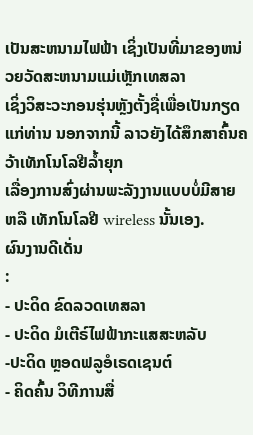ເປັນສະຫນາມໄຟຟ້າ ເຊິ່ງເປັນທີ່ມາຂອງຫນ່ວຍວັດສະຫນາມແມ່ເຫຼັກເທສລາ
ເຊິ່ງວິສະວະກອນຮຸ່ນຫຼັງຕັ້ງຊື່ເພື່ອເປັນກຽດແກ່ທ່ານ ນອກຈາກນີ້ ລາວຍັງໄດ້ສຶກສາຄົ້ນຄວ້າເທັກໂນໂລຢີລ້ຳຍຸກ
ເລື່ອງການສົ່ງຜ່ານພະລັງງານແບບບໍ່ມີສາຍ ຫລື ເທັກໂນໂລຢີ wireless ນັ້ນເອງ.
ຜົນງານດີເດັ່ນ
:
- ປະດິດ ຂົດລວດເທສລາ
- ປະດິດ ມໍເຕີຣ໌ໄຟຟ້າກະແສສະຫລັບ
-ປະດິດ ຫຼອດຟລູອໍເຣດເຊນຕ໌
- ຄິດຄົ້ນ ວິທີການສື່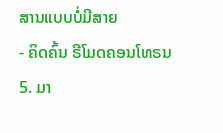ສານແບບບໍ່ມີສາຍ
- ຄິດຄົ້ນ ຣີໂມດຄອນໂທຣນ
5. ມາ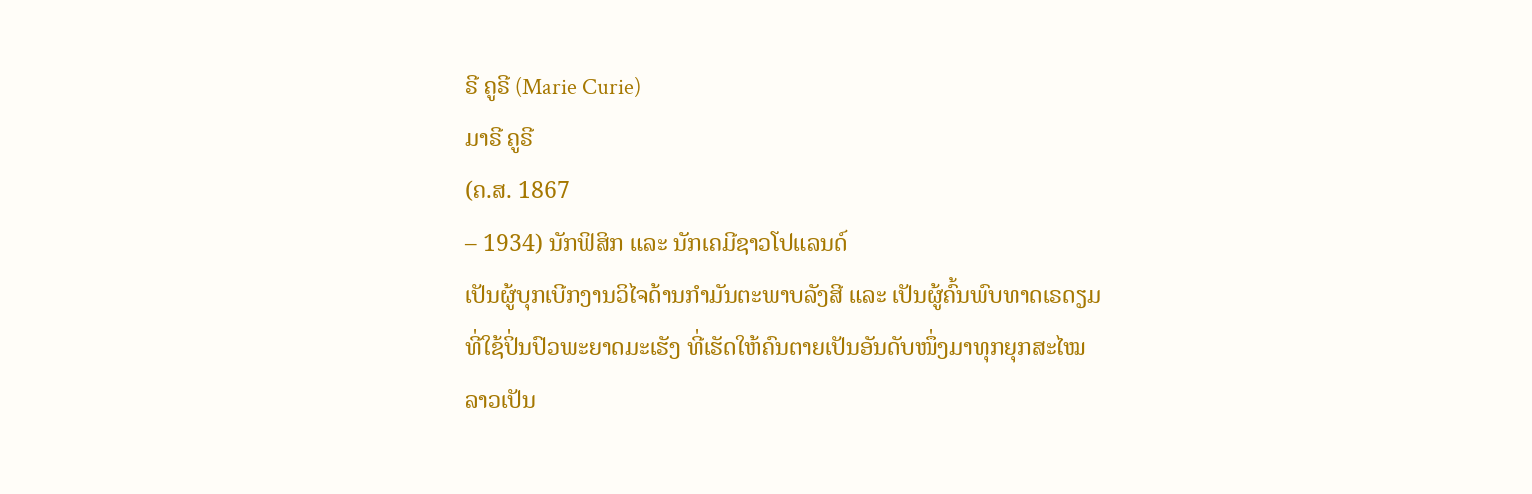ຣີ ຄູຣີ (Marie Curie)
ມາຣີ ຄູຣີ
(ຄ.ສ. 1867
– 1934) ນັກຟິສິກ ແລະ ນັກເຄມີຊາວໂປແລນດ໌
ເປັນຜູ້ບຸກເບີກງານວິໄຈດ້ານກໍາມັນຕະພາບລັງສີ ແລະ ເປັນຜູ້ຄົ້ນພົບທາດເຣດຽມ ທີ່ໃຊ້ປິ່ນປົວພະຍາດມະເຮັງ ທີ່ເຮັດໃຫ້ຄົນຕາຍເປັນອັນດັບໜຶ່ງມາທຸກຍຸກສະໄໝ ລາວເປັນ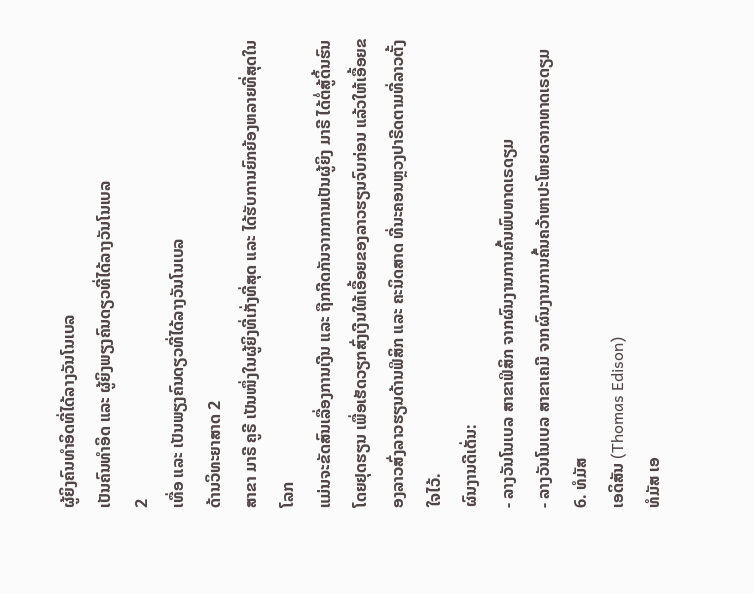ຜູ້ຍິງຄົນທໍາອິດທີ່ໄດ້ລາງວັນໂນເບລ
ເປັນຄົນທໍາອິດ ແລະ ຜູ້ຍິງພຽງຄົນດຽວທີ່ໄດ້ລາງວັນໂນເບລ
2
ເທື່ອ ແລະ ເປັນພຽງຄົນດຽວທີ່ໄດ້ລາງວັນໂນເບລ
ດ້ານວິທະຍາສາດ 2
ສາຂາ ມາຣີ ຄູຣີ ເປັນໜຶ່ງໃນຜູ້ຍິງທີ່ເກັ່ງທີ່ສຸດ ແລະ ໄດ້ຮັບການຍົກຍ້ອງຫລາຍທີ່ສຸດໃນໂລກ
ແມ່ນຈະຂັດສົນເລື່ອງການເງີນ ແລະ ຖືກກີດກັນຈາກການເປັນຜູ້ຍິງ ມາຣີ ໄດ້ຕໍ່ສູ້ດິ້ນຮົນໂດຍຢຸດຮຽນ ເພື່ອເຮັດວຽກສົ່ງເງີນໃຫ້ເອື້ອຍຂອງລາວຮຽນຈົບກ່ອນ ແລ້ວໃຫ້ເອື້ອຍຂອງລາວສົ່ງລາວຮຽນດ້ານຟິສິກ ແລະ ຄະນິດສາດ ທີ່ນະຄອນຫຼວງປາຣີດຕາມທີ່ລາວຕັ້ງໃຈໄວ້.
ຜົນງານດີເດັ່ນ:
- ລາງວັນໂນເບລ ສາຂາຟິສິກ ຈາກຜົນງານການຄົ້ນພົບທາດເຣດຽມ
- ລາງວັນໂນເບລ ສາຂາເຄມີ ຈາກຜົນງານການຄົ້ນຄວ້າຫາປະໂຫຍດຈາກທາດເຣດຽມ
6. ທໍມັສ
ເອດິສັນ (Thomas Edison)
ທໍມັສ ເອ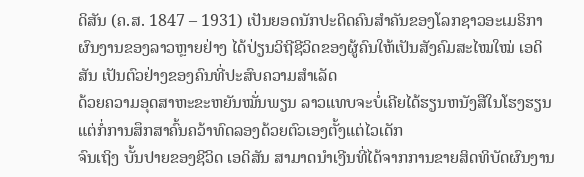ດິສັນ (ຄ.ສ. 1847 – 1931) ເປັນຍອດນັກປະດິດຄົນສຳຄັນຂອງໂລກຊາວອະເມຣິກາ ຜົນງານຂອງລາວຫຼາຍຢ່າງ ໄດ້ປ່ຽນວິຖີຊີວິດຂອງຜູ້ຄົນໃຫ້ເປັນສັງຄົມສະໄໝໃໝ່ ເອດິສັນ ເປັນຕົວຢ່າງຂອງຄົນທີ່ປະສົບຄວາມສຳເລັດ
ດ້ວຍຄວາມອຸດສາຫະຂະຫຍັນໝັ່ນພຽນ ລາວແທບຈະບໍ່ເຄີຍໄດ້ຮຽນຫນັງສືໃນໂຮງຮຽນ ແຕ່ກໍ່ການສຶກສາຄົ້ນຄວ້າທົດລອງດ້ວຍຕົວເອງຕັ້ງແຕ່ໄວເດັກ
ຈົນເຖິງ ບັ້ນປາຍຂອງຊີວິດ ເອດິສັນ ສາມາດນຳເງີນທີ່ໄດ້ຈາກການຂາຍສິດທິບັດຜົນງານ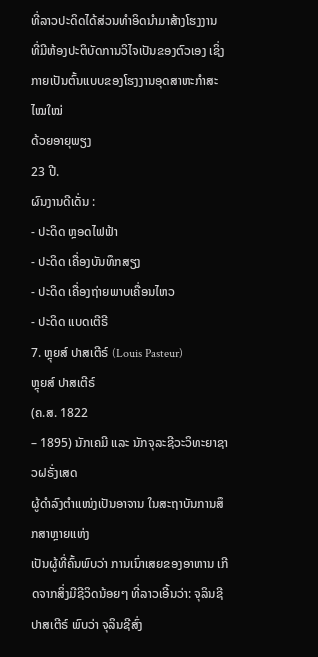ທີ່ລາວປະດິດໄດ້ສ່ວນທໍາອິດນໍາມາສ້າງໂຮງງານ
ທີ່ມີຫ້ອງປະຕິບັດການວິໄຈເປັນຂອງຕົວເອງ ເຊິ່ງກາຍເປັນຕົ້ນແບບຂອງໂຮງງານອຸດສາຫະກຳສະໄໝໃໝ່
ດ້ວຍອາຍຸພຽງ
23 ປີ.
ຜົນງານດີເດັ່ນ :
- ປະດິດ ຫຼອດໄຟຟ້າ
- ປະດິດ ເຄື່ອງບັນທຶກສຽງ
- ປະດິດ ເຄື່ອງຖ່າຍພາບເຄື່ອນໄຫວ
- ປະດິດ ແບດເຕີຣີ
7. ຫຼຸຍສ໌ ປາສເຕີຣ໌ (Louis Pasteur)
ຫຼຸຍສ໌ ປາສເຕີຣ໌
(ຄ.ສ. 1822
– 1895) ນັກເຄມີ ແລະ ນັກຈຸລະຊີວະວິທະຍາຊາວຝຣັ່ງເສດ
ຜູ້ດຳລົງຕຳແໜ່ງເປັນອາຈານ ໃນສະຖາບັນການສຶກສາຫຼາຍແຫ່ງ
ເປັນຜູ້ທີ່ຄົ້ນພົບວ່າ ການເນົ່າເສຍຂອງອາຫານ ເກີດຈາກສິ່ງມີຊີວິດນ້ອຍໆ ທີ່ລາວເອີ້ນວ່າ: ຈຸລິນຊີ ປາສເຕີຣ໌ ພົບວ່າ ຈຸລິນຊີສົ່ງ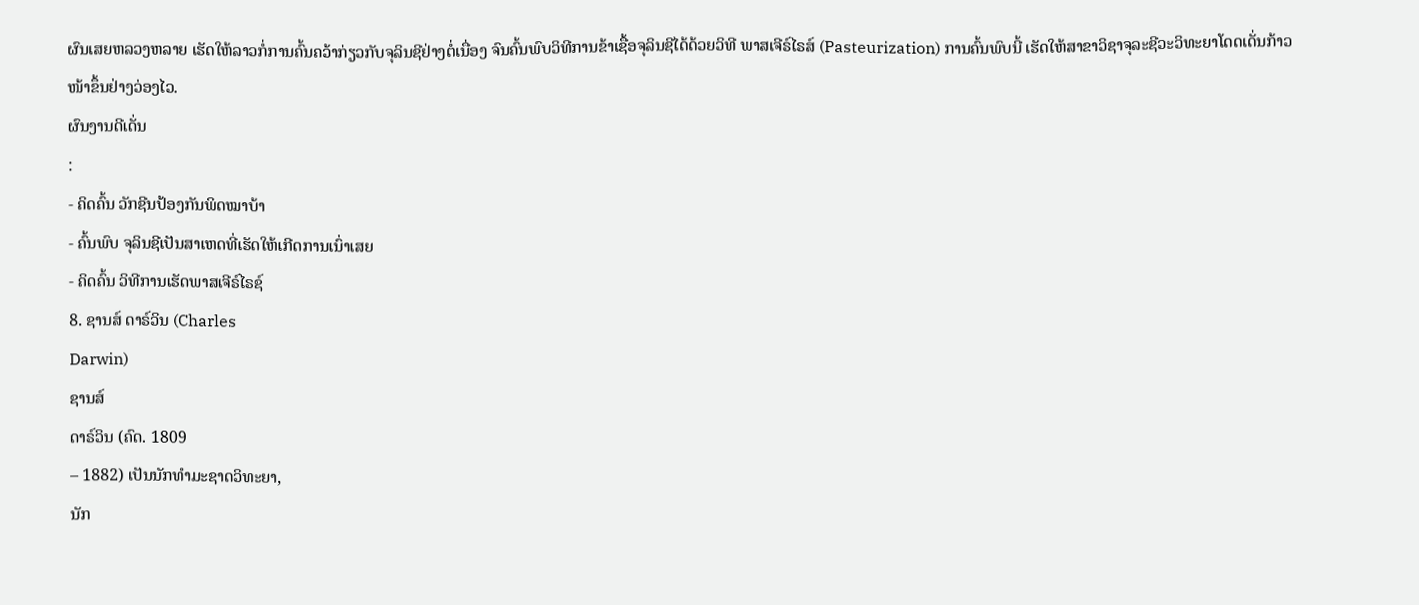ຜົນເສຍຫລວງຫລາຍ ເຮັດໃຫ້ລາວກໍ່ການຄົ້ນຄວ້າກ່ຽວກັບຈຸລິນຊີຢ່າງຕໍ່ເນື່ອງ ຈົນຄົ້ນພົບວິທີການຂ້າເຊື້ອຈຸລິນຊີໄດ້ດ້ວຍວິທີ ພາສເຈີຣ໌ໄຣສ໌ (Pasteurization) ການຄົ້ນພົບນີ້ ເຮັດໃຫ້ສາຂາວິຊາຈຸລະຊີວະວິທະຍາໂດດເດັ່ນກ້າວໜ້າຂຶ້ນຢ່າງວ່ອງໄວ.
ຜົນງານດີເດັ່ນ
:
- ຄິດຄົ້ນ ວັກຊີນປ້ອງກັນພິດໝາບ້າ
- ຄົ້ນພົບ ຈຸລິນຊີເປັນສາເຫດທີ່ເຮັດໃຫ້ເກີດການເນົ່າເສຍ
- ຄິດຄົ້ນ ວິທີການເຮັດພາສເຈີຣ໌ໄຣຊ໌
8. ຊານສ໌ ດາຣ໌ວິນ (Charles
Darwin)
ຊານສ໌
ດາຣ໌ວິນ (ຄົດ. 1809
– 1882) ເປັນນັກທຳມະຊາດວິທະຍາ,
ນັກ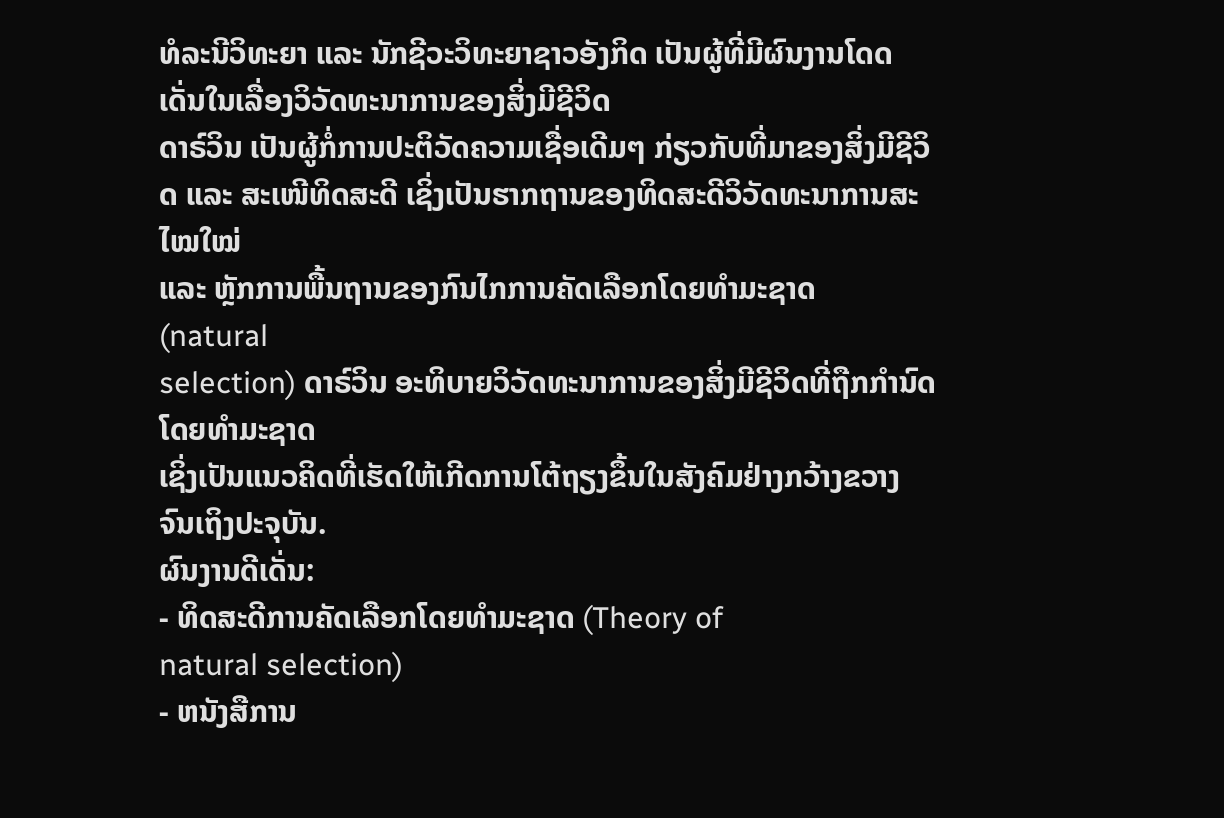ທໍລະນີວິທະຍາ ແລະ ນັກຊີວະວິທະຍາຊາວອັງກິດ ເປັນຜູ້ທີ່ມີຜົນງານໂດດເດັ່ນໃນເລື່ອງວິວັດທະນາການຂອງສິ່ງມີຊີວິດ
ດາຣ໌ວິນ ເປັນຜູ້ກໍ່ການປະຕິວັດຄວາມເຊື່ອເດີມໆ ກ່ຽວກັບທີ່ມາຂອງສິ່ງມີຊີວິດ ແລະ ສະເໜີທິດສະດີ ເຊິ່ງເປັນຮາກຖານຂອງທິດສະດີວິວັດທະນາການສະໄໝໃໝ່
ແລະ ຫຼັກການພື້ນຖານຂອງກົນໄກການຄັດເລືອກໂດຍທຳມະຊາດ
(natural
selection) ດາຣ໌ວິນ ອະທິບາຍວິວັດທະນາການຂອງສິ່ງມີຊີວິດທີ່ຖືກກຳນົດໂດຍທຳມະຊາດ
ເຊິ່ງເປັນແນວຄິດທີ່ເຮັດໃຫ້ເກີດການໂຕ້ຖຽງຂຶ້ນໃນສັງຄົມຢ່າງກວ້າງຂວາງ ຈົນເຖິງປະຈຸບັນ.
ຜົນງານດີເດັ່ນ:
- ທິດສະດີການຄັດເລືອກໂດຍທຳມະຊາດ (Theory of
natural selection)
- ຫນັງສືການ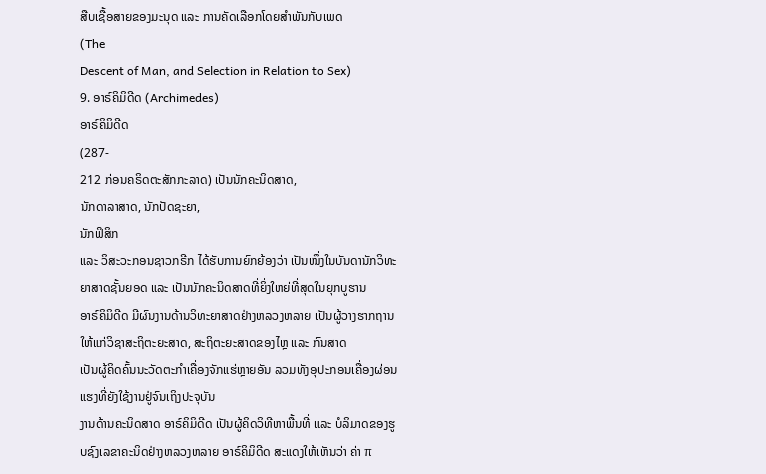ສືບເຊື້ອສາຍຂອງມະນຸດ ແລະ ການຄັດເລືອກໂດຍສຳພັນກັບເພດ
(The
Descent of Man, and Selection in Relation to Sex)
9. ອາຣ໌ຄິມິດີດ (Archimedes)
ອາຣ໌ຄິມິດີດ
(287-
212 ກ່ອນຄຣິດຕະສັກກະລາດ) ເປັນນັກຄະນິດສາດ,
ນັກດາລາສາດ, ນັກປັດຊະຍາ,
ນັກຟິສິກ
ແລະ ວິສະວະກອນຊາວກຣີກ ໄດ້ຮັບການຍົກຍ້ອງວ່າ ເປັນໜຶ່ງໃນບັນດານັກວິທະຍາສາດຊັ້ນຍອດ ແລະ ເປັນນັກຄະນິດສາດທີ່ຍິ່ງໃຫຍ່ທີ່ສຸດໃນຍຸກບູຮານ
ອາຣ໌ຄິມິດີດ ມີຜົນງານດ້ານວິທະຍາສາດຢ່າງຫລວງຫລາຍ ເປັນຜູ້ວາງຮາກຖານໃຫ້ແກ່ວິຊາສະຖິຕະຍະສາດ, ສະຖິຕະຍະສາດຂອງໄຫຼ ແລະ ກົນສາດ
ເປັນຜູ້ຄິດຄົ້ນນະວັດຕະກຳເຄື່ອງຈັກແຮ່ຫຼາຍອັນ ລວມທັງອຸປະກອນເຄື່ອງຜ່ອນແຮງທີ່ຍັງໃຊ້ງານຢູ່ຈົນເຖິງປະຈຸບັນ
ງານດ້ານຄະນິດສາດ ອາຣ໌ຄິມິດີດ ເປັນຜູ້ຄິດວິທີຫາພື້ນທີ່ ແລະ ບໍລິມາດຂອງຮູບຊົງເລຂາຄະນິດຢ່າງຫລວງຫລາຍ ອາຣ໌ຄິມິດີດ ສະແດງໃຫ້ເຫັນວ່າ ຄ່າ π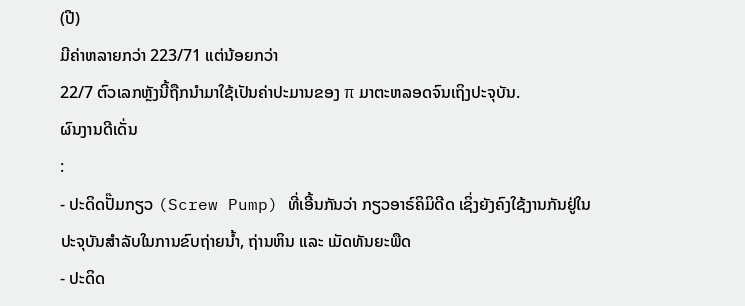(ປີ)
ມີຄ່າຫລາຍກວ່າ 223/71 ແຕ່ນ້ອຍກວ່າ
22/7 ຕົວເລກຫຼັງນີ້ຖືກນຳມາໃຊ້ເປັນຄ່າປະມານຂອງ π ມາຕະຫລອດຈົນເຖິງປະຈຸບັນ.
ຜົນງານດີເດັ່ນ
:
- ປະດິດປັ໊ມກຽວ (Screw Pump) ທີ່ເອີ້ນກັນວ່າ ກຽວອາຣ໌ຄິມິດີດ ເຊິ່ງຍັງຄົງໃຊ້ງານກັນຢູ່ໃນປະຈຸບັນສຳລັບໃນການຂົບຖ່າຍນ້ຳ, ຖ່ານຫິນ ແລະ ເມັດທັນຍະພືດ
- ປະດິດ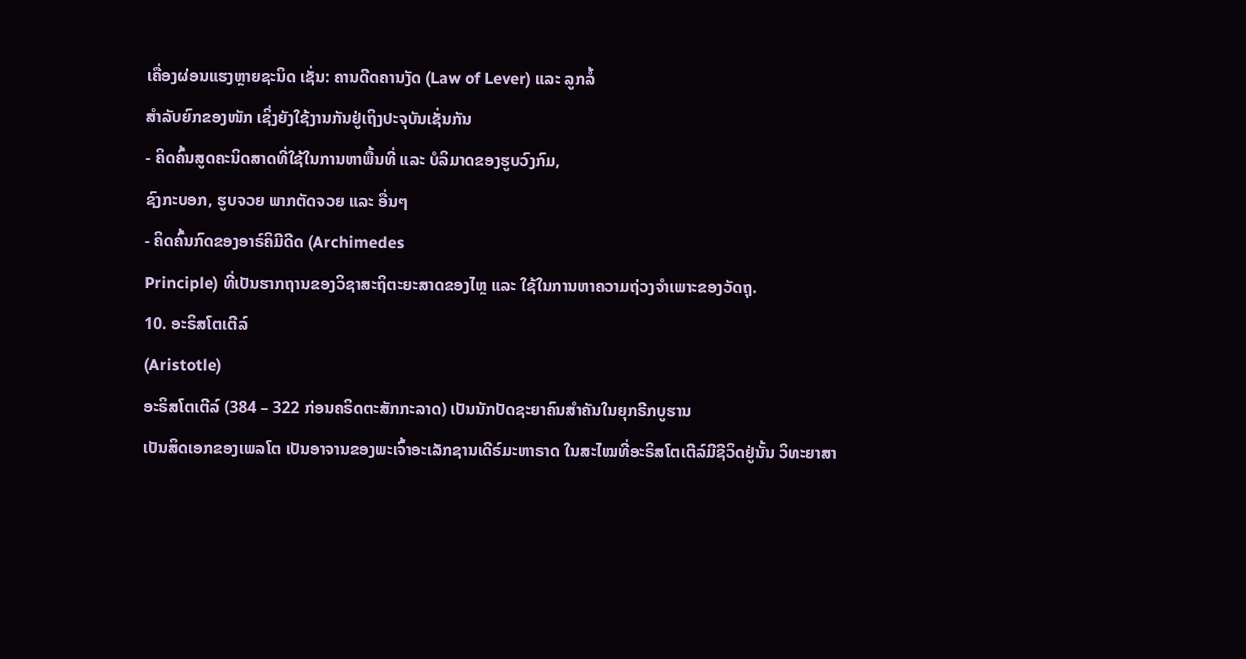ເຄື່ອງຜ່ອນແຮງຫຼາຍຊະນິດ ເຊັ່ນ: ຄານດີດຄານງັດ (Law of Lever) ແລະ ລູກລໍ້
ສຳລັບຍົກຂອງໜັກ ເຊິ່ງຍັງໃຊ້ງານກັນຢູ່ເຖິງປະຈຸບັນເຊັ່ນກັນ
- ຄິດຄົ້ນສູດຄະນິດສາດທີ່ໃຊ້ໃນການຫາພື້ນທີ່ ແລະ ບໍລິມາດຂອງຮູບວົງກົມ,
ຊົງກະບອກ, ຮູບຈວຍ ພາກຕັດຈວຍ ແລະ ອື່ນໆ
- ຄິດຄົ້ນກົດຂອງອາຣ໌ຄິມີດີດ (Archimedes
Principle) ທີ່ເປັນຮາກຖານຂອງວິຊາສະຖິຕະຍະສາດຂອງໄຫຼ ແລະ ໃຊ້ໃນການຫາຄວາມຖ່ວງຈຳເພາະຂອງວັດຖຸ.
10. ອະຣິສໂຕເຕີລ໌
(Aristotle)
ອະຣິສໂຕເຕີລ໌ (384 – 322 ກ່ອນຄຣິດຕະສັກກະລາດ) ເປັນນັກປັດຊະຍາຄົນສຳຄັນໃນຍຸກຣີກບູຮານ
ເປັນສິດເອກຂອງເພລໂຕ ເປັນອາຈານຂອງພະເຈົ້າອະເລັກຊານເດີຣ໌ມະຫາຣາດ ໃນສະໄໝທີ່ອະຣິສໂຕເຕີລ໌ມີຊີວິດຢູ່ນັ້ນ ວິທະຍາສາ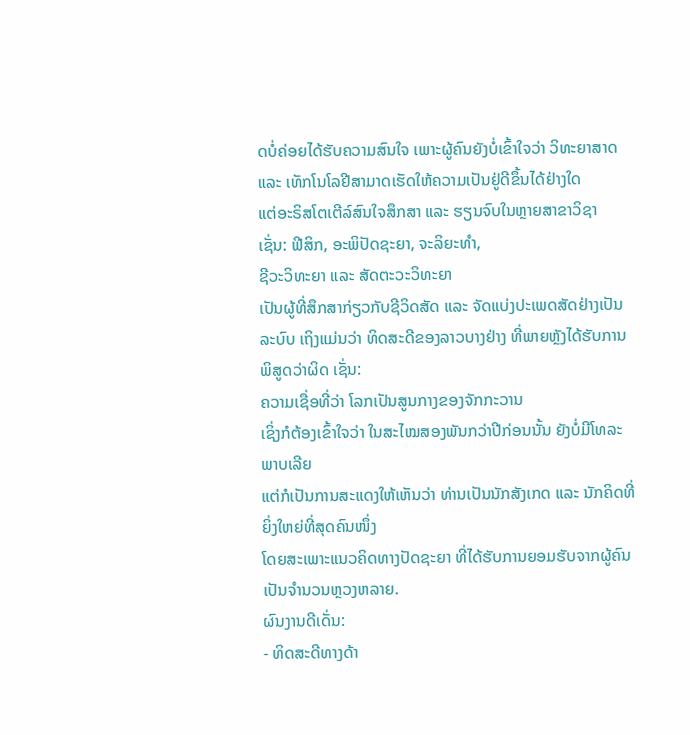ດບໍ່ຄ່ອຍໄດ້ຮັບຄວາມສົນໃຈ ເພາະຜູ້ຄົນຍັງບໍ່ເຂົ້າໃຈວ່າ ວິທະຍາສາດ ແລະ ເທັກໂນໂລຢີສາມາດເຮັດໃຫ້ຄວາມເປັນຢູ່ດີຂຶ້ນໄດ້ຢ່າງໃດ
ແຕ່ອະຣິສໂຕເຕີລ໌ສົນໃຈສຶກສາ ແລະ ຮຽນຈົບໃນຫຼາຍສາຂາວິຊາ
ເຊັ່ນ: ຟີສິກ, ອະພິປັດຊະຍາ, ຈະລິຍະທຳ,
ຊີວະວິທະຍາ ແລະ ສັດຕະວະວິທະຍາ
ເປັນຜູ້ທີ່ສຶກສາກ່ຽວກັບຊີວິດສັດ ແລະ ຈັດແບ່ງປະເພດສັດຢ່າງເປັນລະບົບ ເຖິງແມ່ນວ່າ ທິດສະດີຂອງລາວບາງຢ່າງ ທີ່ພາຍຫຼັງໄດ້ຮັບການພິສູດວ່າຜິດ ເຊັ່ນ:
ຄວາມເຊື່ອທີ່ວ່າ ໂລກເປັນສູນກາງຂອງຈັກກະວານ
ເຊິ່ງກໍຕ້ອງເຂົ້າໃຈວ່າ ໃນສະໄໝສອງພັນກວ່າປີກ່ອນນັ້ນ ຍັງບໍ່ມີໂທລະພາບເລີຍ
ແຕ່ກໍເປັນການສະແດງໃຫ້ເຫັນວ່າ ທ່ານເປັນນັກສັງເກດ ແລະ ນັກຄິດທີ່ຍິ່ງໃຫຍ່ທີ່ສຸດຄົນໜຶ່ງ
ໂດຍສະເພາະແນວຄິດທາງປັດຊະຍາ ທີ່ໄດ້ຮັບການຍອມຮັບຈາກຜູ້ຄົນເປັນຈຳນວນຫຼວງຫລາຍ.
ຜົນງານດີເດັ່ນ:
- ທິດສະດີທາງດ້າ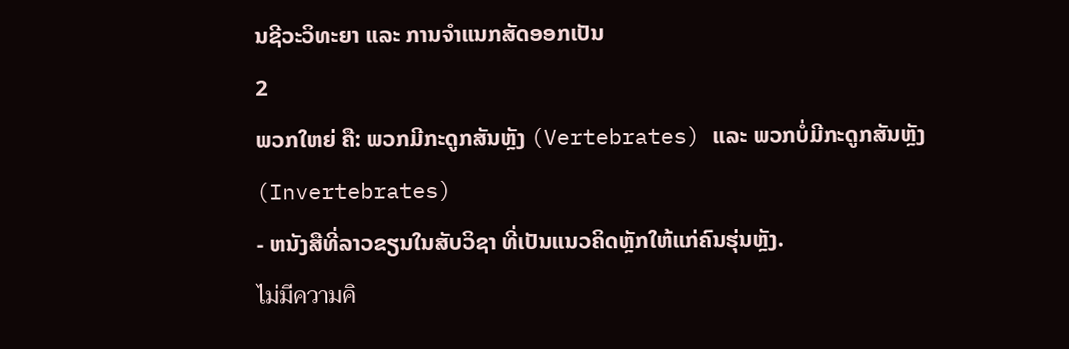ນຊີວະວິທະຍາ ແລະ ການຈຳແນກສັດອອກເປັນ
2
ພວກໃຫຍ່ ຄື: ພວກມີກະດູກສັນຫຼັງ (Vertebrates) ແລະ ພວກບໍ່ມີກະດູກສັນຫຼັງ
(Invertebrates)
- ຫນັງສືທີ່ລາວຂຽນໃນສັບວິຊາ ທີ່ເປັນແນວຄິດຫຼັກໃຫ້ແກ່ຄົນຮຸ່ນຫຼັງ.
ไม่มีความคิ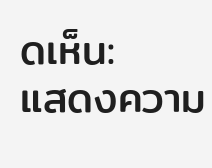ดเห็น:
แสดงความ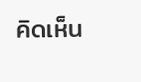คิดเห็น